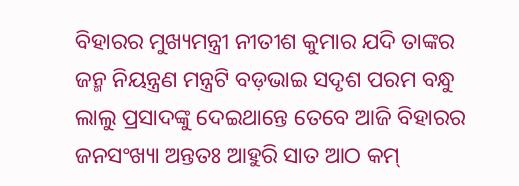ବିହାରର ମୁଖ୍ୟମନ୍ତ୍ରୀ ନୀତୀଶ କୁମାର ଯଦି ତାଙ୍କର ଜନ୍ମ ନିୟନ୍ତ୍ରଣ ମନ୍ତ୍ରଟି ବଡ଼ଭାଇ ସଦୃଶ ପରମ ବନ୍ଧୁ ଲାଲୁ ପ୍ରସାଦଙ୍କୁ ଦେଇଥାନ୍ତେ ତେବେ ଆଜି ବିହାରର ଜନସଂଖ୍ୟା ଅନ୍ତତଃ ଆହୁରି ସାତ ଆଠ କମ୍‌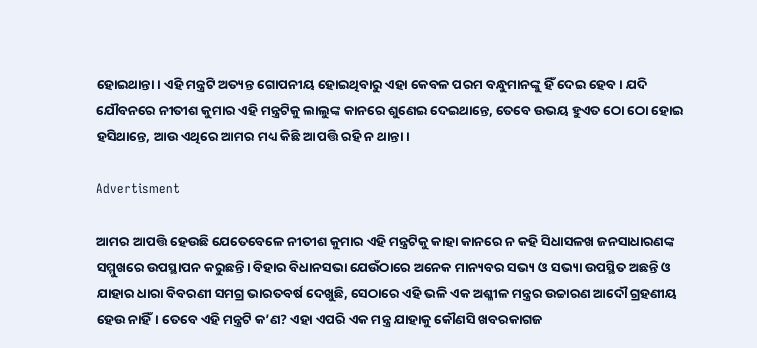ହୋଇଥାନ୍ତା। ଏହି ମନ୍ତ୍ରଟି ଅତ୍ୟନ୍ତ ଗୋପନୀୟ ହୋଇଥିବାରୁ ଏହା କେବଳ ପରମ ବନ୍ଧୁମାନଙ୍କୁ ହିଁ ଦେଇ ହେବ। ଯଦି ଯୌବନରେ ନୀତୀଶ କୁମାର ଏହି ମନ୍ତ୍ରଟିକୁ ଲାଲୁଙ୍କ କାନରେ ଶୁଣେଇ ଦେଇଥାନ୍ତେ, ତେବେ ଉଭୟ ହୁଏତ ଠୋ ଠୋ ହୋଇ ହସିଥାନ୍ତେ, ଆଉ ଏଥିରେ ଆମର ମଧ୍ୟ କିଛି ଆପତ୍ତି ରହି ନ ଥାନ୍ତା।

Advertisment

ଆମର ଆପତ୍ତି ହେଉଛି ଯେତେବେଳେ ନୀତୀଶ କୁମାର ଏହି ମନ୍ତ୍ରଟିକୁ କାହା କାନରେ ନ କହି ସିଧାସଳଖ ଜନସାଧାରଣଙ୍କ ସମ୍ମୁଖରେ ଉପସ୍ଥାପନ କରୁଛନ୍ତି। ବିହାର ବିଧାନସଭା ଯେଉଁଠାରେ ଅନେକ ମାନ୍ୟବର ସଭ୍ୟ ଓ ସଭ୍ୟା ଉପସ୍ଥିତ ଅଛନ୍ତି ଓ ଯାହାର ଧାରା ବିବରଣୀ ସମଗ୍ର ଭାରତବର୍ଷ ଦେଖୁଛି, ସେଠାରେ ଏହି ଭଳି ଏକ ଅଶ୍ଳୀଳ ମନ୍ତ୍ରର ଉଚ୍ଚାରଣ ଆଦୌ ଗ୍ରହଣୀୟ ହେଉ ନାହିଁ। ତେବେ ଏହି ମନ୍ତ୍ରଟି କ’ଣ? ଏହା ଏପରି ଏକ ମନ୍ତ୍ର ଯାହାକୁ କୌଣସି ଖବରକାଗଜ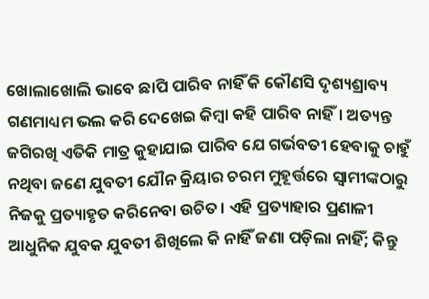ଖୋଲାଖୋଲି ଭାବେ ଛାପି ପାରିବ ନାହିଁ କି କୌଣସି ଦୃଶ୍ୟଶ୍ରାବ୍ୟ ଗଣମାଧ୍ୟମ ଭଲ କରି ଦେଖେଇ କିମ୍ବା କହି ପାରିବ ନାହିଁ। ଅତ୍ୟନ୍ତ ଜଗିରଖି ଏତିକି ମାତ୍ର କୁହାଯାଇ ପାରିବ ଯେ ଗର୍ଭବତୀ ହେବାକୁ ଚାହୁଁ ନଥିବା ଜଣେ ଯୁବତୀ ଯୌନ କ୍ରିୟାର ଚରମ ମୁହୂର୍ତ୍ତରେ ସ୍ୱାମୀଙ୍କଠାରୁ ନିଜକୁ ପ୍ରତ୍ୟାହୃତ କରିନେବା ଉଚିତ। ଏହି ପ୍ରତ୍ୟାହାର ପ୍ରଣାଳୀ ଆଧୁନିକ ଯୁବକ ଯୁବତୀ ଶିଖିଲେ କି ନାହିଁ ଜଣା ପଡ଼ିଲା ନାହିଁ; କିନ୍ତୁ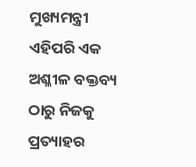ମୁଖ୍ୟମନ୍ତ୍ରୀ ଏହିପରି ଏକ ଅଶ୍ଳୀଳ ବକ୍ତବ୍ୟ ଠାରୁ ନିଜକୁ ପ୍ରତ୍ୟାହର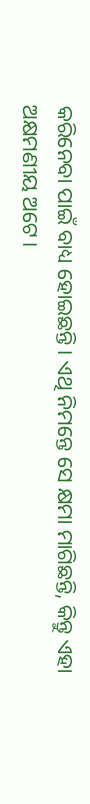କରିନେବା ପାଇଁ ବାଧ୍ୟ ହୋଇଛନ୍ତି। ଏଥି ନିମନ୍ତେ ସେ କ୍ଷମା ମାଗିଛନ୍ତି, କିନ୍ତୁ ଏହା ଅକ୍ଷମଣୀୟ ଅଟେ।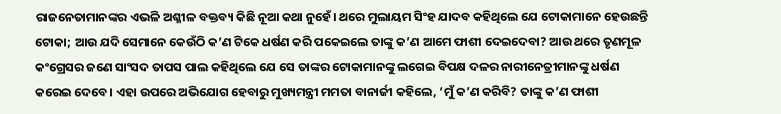ରାଜନେତାମାନଙ୍କର ଏଭଳି ଅଶ୍ଳୀଳ ବକ୍ତବ୍ୟ କିଛି ନୂଆ କଥା ନୁହେଁ। ଥରେ ମୁଲାୟମ ସିଂହ ଯାଦବ କହିଥିଲେ ଯେ ଟୋକାମାନେ ହେଉଛନ୍ତି ଟୋକା; ଆଉ ଯଦି ସେମାନେ କେଉଁଠି କ’ଣ ଟିକେ ଧର୍ଷଣ କରି ପକେଇଲେ ତାଙ୍କୁ କ’ଣ ଆମେ ଫାଶୀ ଦେଇଦେବା? ଆଉ ଥରେ ତୃଣମୂଳ କଂଗ୍ରେସର ଜଣେ ସାଂସଦ ତାପସ ପାଲ କହିଥିଲେ ଯେ ସେ ତାଙ୍କର ଟୋକାମାନଙ୍କୁ ଲଗେଇ ବିପକ୍ଷ ଦଳର ନାରୀନେତ୍ରୀମାନଙ୍କୁ ଧର୍ଷଣ କରେଇ ଦେବେ। ଏହା ଉପରେ ଅଭିଯୋଗ ହେବାରୁ ମୁଖ୍ୟମନ୍ତ୍ରୀ ମମତା ବାନାର୍ଜୀ କହିଲେ, ‘ମୁଁ କ’ଣ କରିବି? ତାଙ୍କୁ କ’ଣ ଫାଶୀ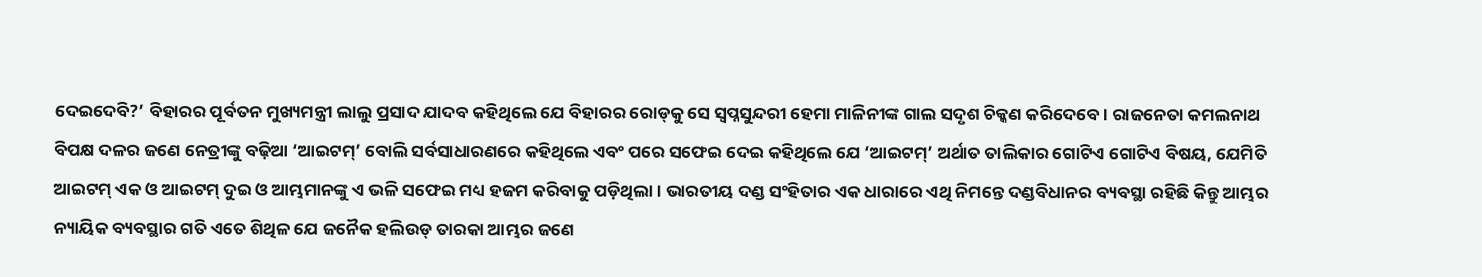ଦେଇଦେବି?’ ବିହାରର ପୂର୍ବତନ ମୁଖ୍ୟମନ୍ତ୍ରୀ ଲାଲୁ ପ୍ରସାଦ ଯାଦବ କହିଥିଲେ ଯେ ବିହାରର ରୋଡ୍‌କୁ ସେ ସ୍ୱପ୍ନସୁନ୍ଦରୀ ହେମା ମାଳିନୀଙ୍କ ଗାଲ ସଦୃଶ ଚିକ୍କଣ କରିଦେବେ। ରାଜନେତା କମଲନାଥ ବିପକ୍ଷ ଦଳର ଜଣେ ନେତ୍ରୀଙ୍କୁ ବଢ଼ିଆ ‘ଆଇଟମ୍‌’ ବୋଲି ସର୍ବସାଧାରଣରେ କହିଥିଲେ ଏବଂ ପରେ ସଫେଇ ଦେଇ କହିଥିଲେ ଯେ ‘ଆଇଟମ୍‌’ ଅର୍ଥାତ ତାଲିକାର ଗୋଟିଏ ଗୋଟିଏ ବିଷୟ, ଯେମିତି ଆଇଟମ୍‌ ଏକ ଓ ଆଇଟମ୍‌ ଦୁଇ ଓ ଆମ୍ଭମାନଙ୍କୁ ଏ ଭଳି ସଫେଇ ମଧ୍ୟ ହଜମ କରିବାକୁ ପଡ଼ିଥିଲା। ଭାରତୀୟ ଦଣ୍ଡ ସଂହିତାର ଏକ ଧାରାରେ ଏଥି ନିମନ୍ତେ ଦଣ୍ଡବିଧାନର ବ୍ୟବସ୍ଥା ରହିଛି କିନ୍ତୁ ଆମ୍ଭର ନ୍ୟାୟିକ ବ୍ୟବସ୍ଥାର ଗତି ଏତେ ଶିଥିଳ ଯେ ଜନୈକ ହଲିଉଡ୍‌ ତାରକା ଆମ୍ଭର ଜଣେ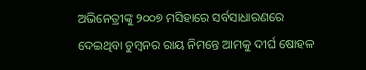ଅଭିନେତ୍ରୀଙ୍କୁ ୨୦୦୭ ମସିହାରେ ସର୍ବସାଧାରଣରେ ଦେଇଥିବା ଚୁମ୍ବନର ରାୟ ନିମନ୍ତେ ଆମକୁ ଦୀର୍ଘ ଷୋହଳ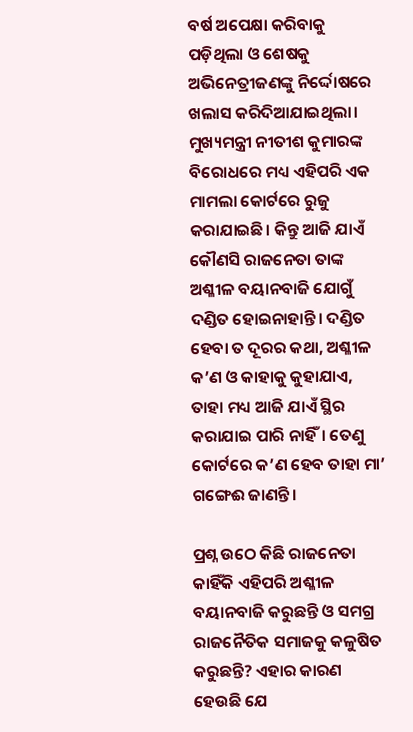ବର୍ଷ ଅପେକ୍ଷା କରିବାକୁ ପଡ଼ିଥିଲା ଓ ଶେଷକୁ ଅଭିନେତ୍ରୀଜଣଙ୍କୁ ନିର୍ଦ୍ଦୋଷରେ ଖଲାସ କରିଦିଆଯାଇଥିଲା। ମୁଖ୍ୟମନ୍ତ୍ରୀ ନୀତୀଶ କୁମାରଙ୍କ ବିରୋଧରେ ମଧ୍ୟ ଏହିପରି ଏକ ମାମଲା କୋର୍ଟରେ ରୁଜୁ କରାଯାଇଛି। କିନ୍ତୁ ଆଜି ଯାଏଁ କୌଣସି ରାଜନେତା ତାଙ୍କ ଅଶ୍ଳୀଳ ବୟାନବାଜି ଯୋଗୁଁ ଦଣ୍ଡିତ ହୋଇନାହାନ୍ତି। ଦଣ୍ଡିତ ହେବା ତ ଦୂରର କଥା, ଅଶ୍ଳୀଳ କ’ଣ ଓ କାହାକୁ କୁହାଯାଏ, ତାହା ମଧ୍ୟ ଆଜି ଯାଏଁ ସ୍ଥିର କରାଯାଇ ପାରି ନାହିଁ। ତେଣୁ କୋର୍ଟରେ କ’ଣ ହେବ ତାହା ମା’ ଗଙ୍ଗେଈ ଜାଣନ୍ତି।

ପ୍ରଶ୍ନ ଉଠେ କିଛି ରାଜନେତା କାହିଁକି ଏହିପରି ଅଶ୍ଳୀଳ ବୟାନବାଜି କରୁଛନ୍ତି ଓ ସମଗ୍ର ରାଜନୈତିକ ସମାଜକୁ କଳୁଷିତ କରୁଛନ୍ତି? ଏହାର କାରଣ ହେଉଛି ଯେ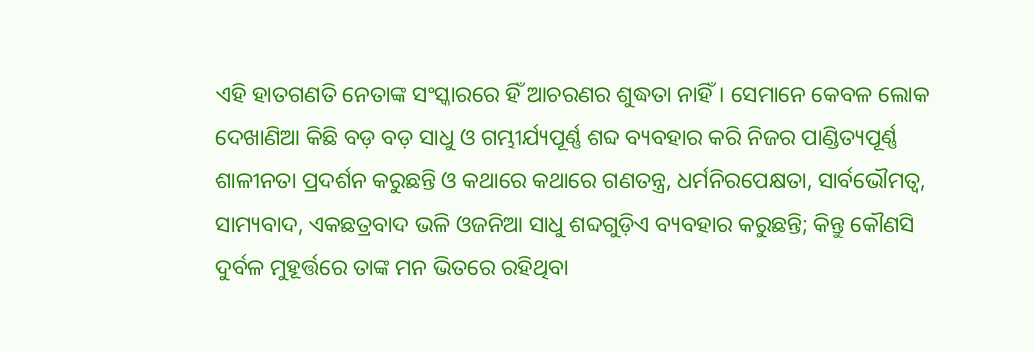ଏହି ହାତଗଣତି ନେତାଙ୍କ ସଂସ୍କାରରେ ହିଁ ଆଚରଣର ଶୁଦ୍ଧତା ନାହିଁ। ସେମାନେ କେବଳ ଲୋକ ଦେଖାଣିଆ କିଛି ବଡ଼ ବଡ଼ ସାଧୁ ଓ ଗମ୍ଭୀର୍ଯ୍ୟପୂର୍ଣ୍ଣ ଶବ୍ଦ ବ୍ୟବହାର କରି ନିଜର ପାଣ୍ଡିତ୍ୟପୂର୍ଣ୍ଣ ଶାଳୀନତା ପ୍ରଦର୍ଶନ କରୁଛନ୍ତି ଓ କଥାରେ କଥାରେ ଗଣତନ୍ତ୍ର, ଧର୍ମନିରପେକ୍ଷତା, ସାର୍ବଭୌମତ୍ୱ, ସାମ୍ୟବାଦ, ଏକଛତ୍ରବାଦ ଭଳି ଓଜନିଆ ସାଧୁ ଶବ୍ଦଗୁଡ଼ିଏ ବ୍ୟବହାର କରୁଛନ୍ତି; କିନ୍ତୁ କୌଣସି ଦୁର୍ବଳ ମୁହୂର୍ତ୍ତରେ ତାଙ୍କ ମନ ଭିତରେ ରହିଥିବା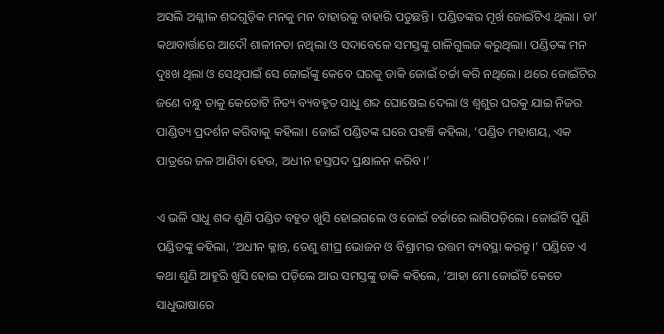ଅସଲି ଅଶ୍ଳୀଳ ଶବ୍ଦଗୁଡ଼ିକ ମନକୁ ମନ ବାହାରକୁ ବାହାରି ପଡୁଛନ୍ତି। ପଣ୍ଡିତଙ୍କର ମୂର୍ଖ ଜୋଇଁଟିଏ ଥିଲା। ତା’ କଥାବାର୍ତ୍ତାରେ ଆଦୌ ଶାଳୀନତା ନଥିଲା ଓ ସଦାବେଳେ ସମସ୍ତଙ୍କୁ ଗାଳିଗୁଲଜ କରୁଥିଲା। ପଣ୍ଡିତଙ୍କ ମନ ଦୁଃଖ ଥିଲା ଓ ସେଥିପାଇଁ ସେ ଜୋଇଁଙ୍କୁ କେବେ ଘରକୁ ଡାକି ଜୋଇଁ ଚର୍ଚ୍ଚା କରି ନଥିଲେ। ଥରେ ଜୋଇଁଟିର ଜଣେ ବନ୍ଧୁ ତାକୁ କେତୋଟି ନିତ୍ୟ ବ୍ୟବହୃତ ସାଧୁ ଶବ୍ଦ ଘୋଷେଇ ଦେଲା ଓ ଶ୍ୱଶୁର ଘରକୁ ଯାଇ ନିଜର ପାଣ୍ଡିତ୍ୟ ପ୍ରଦର୍ଶନ କରିବାକୁ କହିଲା। ଜୋଇଁ ପଣ୍ଡିତଙ୍କ ଘରେ ପହଞ୍ଚି କହିଲା, ‘ପଣ୍ଡିତ ମହାଶୟ, ଏକ ପାତ୍ରରେ ଜଳ ଆଣିବା ହେଉ, ଅଧୀନ ହସ୍ତପଦ ପ୍ରକ୍ଷାଳନ କରିବ।’

ଏ ଭଳି ସାଧୁ ଶବ୍ଦ ଶୁଣି ପଣ୍ଡିତ ବହୁତ ଖୁସି ହୋଇଗଲେ ଓ ଜୋଇଁ ଚର୍ଚ୍ଚାରେ ଲାଗିପଡ଼ିଲେ। ଜୋଇଁଟି ପୁଣି ପଣ୍ଡିତଙ୍କୁ କହିଲା, ‘ଅଧୀନ କ୍ଳାନ୍ତ, ତେଣୁ ଶୀଘ୍ର ଭୋଜନ ଓ ବିଶ୍ରାମର ଉତ୍ତମ ବ୍ୟବସ୍ଥା କରନ୍ତୁ।’ ପଣ୍ଡିତେ ଏ କଥା ଶୁଣି ଆହୁରି ଖୁସି ହୋଇ ପଡ଼ିଲେ ଆଉ ସମସ୍ତଙ୍କୁ ଡାକି କହିଲେ, ‘ଆହା ମୋ ଜୋଇଁଟି କେତେ ସାଧୁଭାଷାରେ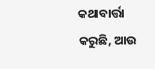କଥାବାର୍ତ୍ତା କରୁଛି, ଆଉ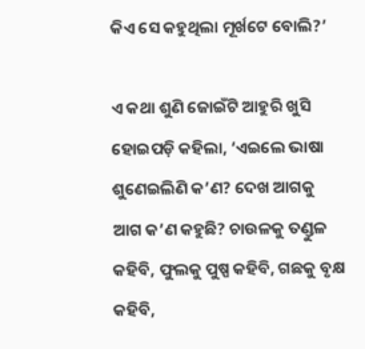କିଏ ସେ କହୁଥିଲା ମୂର୍ଖଟେ ବୋଲି?’

ଏ କଥା ଶୁଣି ଜୋଇଁଟି ଆହୁରି ଖୁସି ହୋଇପଡ଼ି କହିଲା, ‘ଏଇଲେ ଭାଷା ଶୁଣେଇଲିଣି କ’ଣ? ଦେଖ ଆଗକୁ ଆଗ କ’ଣ କହୁଛି? ଚାଉଳକୁ ତଣ୍ଡୁଳ କହିବି, ଫୁଲକୁ ପୁଷ୍ପ କହିବି, ଗଛକୁ ବୃକ୍ଷ କହିବି,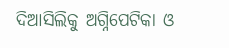ଦିଆସିଲିକୁ ଅଗ୍ନିପେଟିକା ଓ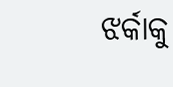ଝର୍କାକୁ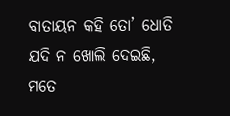ବାତାୟନ କହି ତୋ’ ଧୋତି ଯଦି ନ ଖୋଲି ଦେଇଛି, ମତେ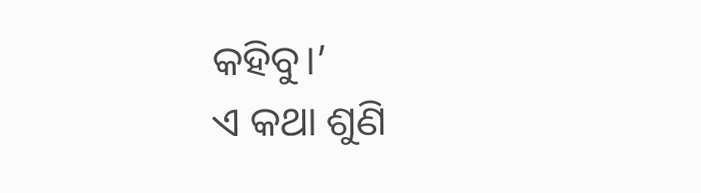କହିବୁ।’
ଏ କଥା ଶୁଣି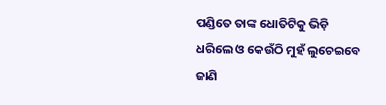ପଣ୍ଡିତେ ତାଙ୍କ ଧୋତିଟିକୁ ଭିଡ଼ି ଧରିଲେ ଓ କେଉଁଠି ମୁହଁ ଲୁଚେଇବେ ଜାଣି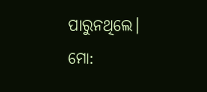ପାରୁନଥିଲେ।
ମୋ: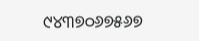୯୪୩୭୦୬୭୫୬୭